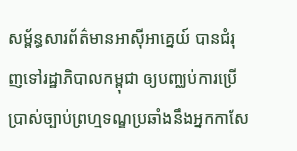សម្ព័ន្ធសារព័ត៌មានអាស៊ីអាគ្នេយ៍ បានជំរុញទៅរដ្ឋាភិបាលកម្ពុជា ឲ្យបញ្ឈប់ការប្រើប្រាស់ច្បាប់ព្រហ្មទណ្ឌប្រឆាំងនឹងអ្នកកាសែ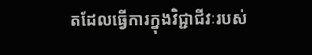តដែលធ្វើការក្នុងវិជ្ជាជីវៈរបស់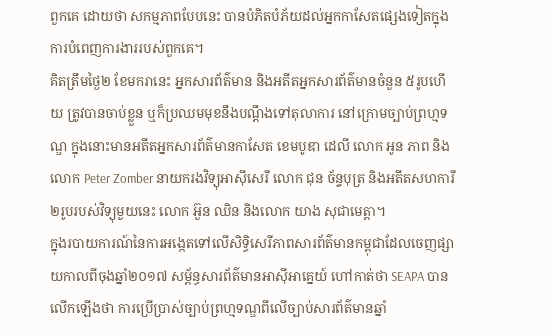ពួកគេ ដោយថា សកម្មភាពបែបនេះ បានបំភិតបំភ័យដល់អ្នកកាសែតផ្សេងទៀតក្នុងការបំពេញការងាររបស់ពួកគេ។
គិតត្រឹមថ្ងៃ២ ខែមករានេះ អ្នកសារព័ត៌មាន និងអតីតអ្នកសារព័ត៌មានចំនួន ៥រូបហើយ ត្រូវបានចាប់ខ្លួន ឬក៏ប្រឈមមុខនឹងបណ្ដឹងទៅតុលាការ នៅក្រោមច្បាប់ព្រហ្មទណ្ឌ ក្នុងនោះមានអតីតអ្នកសារព័ត៌មានកាសែត ខេមបូឌា ដេលី លោក អូន ភាព និងលោក Peter Zomber នាយករងវិទ្យុអាស៊ីសេរី លោក ជុន ច័ន្ទបុត្រ និងអតីតសហការី ២រូបរបស់វិទ្យុមួយនេះ លោក អ៊ួន ឈិន និងលោក យាង សុជាមេត្តា។
ក្នុងរបាយការណ៍នៃការអង្កេតទៅលើសិទ្ធិសេរីភាពសារព័ត៌មានកម្ពុជាដែលចេញផ្សាយកាលពីចុងឆ្នាំ២០១៧ សម្ព័ន្ធសារព័ត៌មានអាស៊ីអាគ្នេយ៍ ហៅកាត់ថា SEAPA បានលើកឡើងថា ការប្រើប្រាស់ច្បាប់ព្រហ្មទណ្ឌពីលើច្បាប់សារព័ត៌មានឆ្នាំ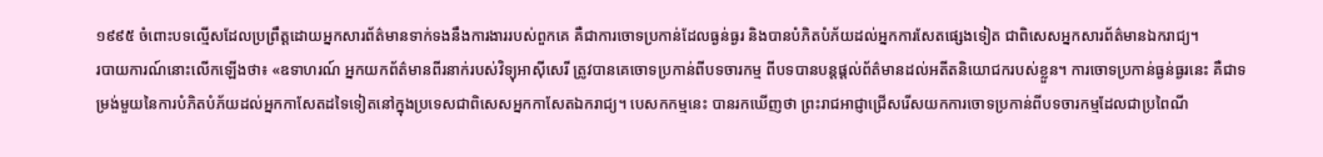១៩៩៥ ចំពោះបទល្មើសដែលប្រព្រឹត្តដោយអ្នកសារព័ត៌មានទាក់ទងនឹងការងាររបស់ពួកគេ គឺជាការចោទប្រកាន់ដែលធ្ងន់ធ្ងរ និងបានបំភិតបំភ័យដល់អ្នកការសែតផ្សេងទៀត ជាពិសេសអ្នកសារព័ត៌មានឯករាជ្យ។
របាយការណ៍នោះលើកឡើងថា៖ «ឧទាហរណ៍ អ្នកយកព័ត៌មានពីរនាក់របស់វិទ្យុអាស៊ីសេរី ត្រូវបានគេចោទប្រកាន់ពីបទចារកម្ម ពីបទបានបន្តផ្តល់ព័ត៌មានដល់អតីតនិយោជករបស់ខ្លួន។ ការចោទប្រកាន់ធ្ងន់ធ្ងរនេះ គឺជាទម្រង់មួយនៃការបំភិតបំភ័យដល់អ្នកកាសែតដទៃទៀតនៅក្នុងប្រទេសជាពិសេសអ្នកកាសែតឯករាជ្យ។ បេសកកម្មនេះ បានរកឃើញថា ព្រះរាជអាជ្ញាជ្រើសរើសយកការចោទប្រកាន់ពីបទចារកម្មដែលជាប្រពៃណី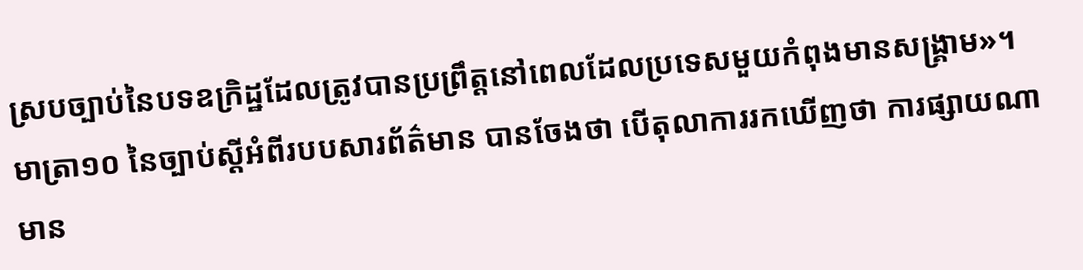ស្របច្បាប់នៃបទឧក្រិដ្ឋដែលត្រូវបានប្រព្រឹត្តនៅពេលដែលប្រទេសមួយកំពុងមានសង្រ្គាម»។
មាត្រា១០ នៃច្បាប់ស្តីអំពីរបបសារព័ត៌មាន បានចែងថា បើតុលាការរកឃើញថា ការផ្សាយណាមាន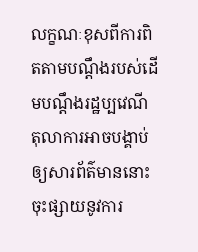លក្ខណៈខុសពីការពិតតាមបណ្តឹងរបស់ដើមបណ្តឹងរដ្ឋប្បវេណី តុលាការអាចបង្គាប់ឲ្យសារព័ត៌មាននោះចុះផ្សាយនូវការ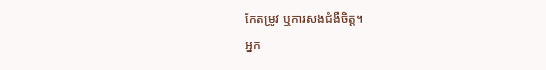កែតម្រូវ ឬការសងជំងឺចិត្ត។
អ្នក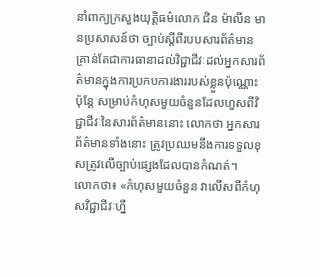នាំពាក្យក្រសួងយុត្តិធម៌លោក ជិន ម៉ាលីន មានប្រសាសន៍ថា ច្បាប់ស្តីពីរបបសារព័ត៌មានគ្រាន់តែជាការធានាដល់វិជ្ជាជីវៈដល់អ្នកសារព័ត៌មានក្នុងការប្រកបការងាររបស់ខ្លួនប៉ុណ្ណោះ ប៉ុន្តែ សម្រាប់កំហុសមួយចំនួនដែលហួសពីវិជ្ជាជីវៈនៃសារព័ត៌មាននោះ លោកថា អ្នកសារព័ត៌មានទាំងនោះ ត្រូវប្រឈមនឹងការទទួលខុសត្រូវលើច្បាប់ផ្សេងដែលបានកំណត់។
លោកថា៖ «កំហុសមួយចំនួន វាលើសពីកំហុសវិជ្ជាជីវៈហ្នឹ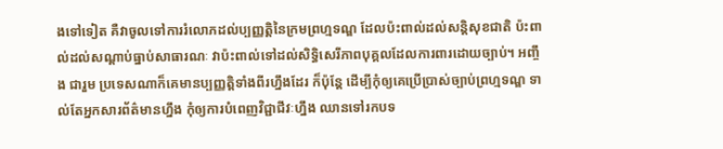ងទៅទៀត គឺវាចូលទៅការរំលោភដល់ប្បញ្ញត្តិនៃក្រមព្រហ្មទណ្ឌ ដែលប៉ះពាល់ដល់សន្តិសុខជាតិ ប៉ះពាល់ដល់សណ្តាប់ធ្នាប់សាធារណៈ វាប៉ះពាល់ទៅដល់សិទ្ធិសេរីភាពបុគ្គលដែលការពារដោយច្បាប់។ អញ្ចឹង ជារួម ប្រទេសណាក៏គេមានប្បញ្ញត្តិទាំងពីរហ្នឹងដែរ ក៏ប៉ុន្តែ ដើម្បីកុំឲ្យគេប្រើប្រាស់ច្បាប់ព្រហ្មទណ្ឌ ទាល់តែអ្នកសារព័ត៌មានហ្នឹង កុំឲ្យការបំពេញវិជ្ជាជីវៈហ្នឹង ឈានទៅរកបទ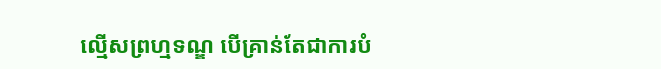ល្មើសព្រហ្មទណ្ឌ បើគ្រាន់តែជាការបំ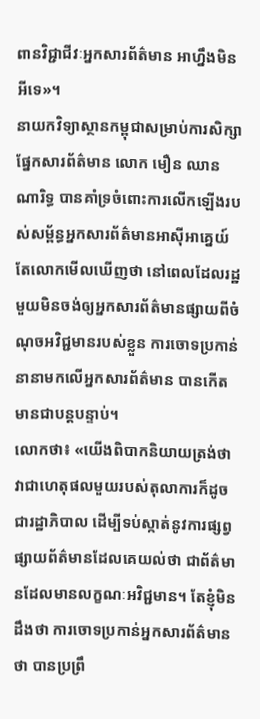ពានវិជ្ជាជីវៈអ្នកសារព័ត៌មាន អាហ្នឹងមិនអីទេ»។
នាយកវិទ្យាស្ថានកម្ពុជាសម្រាប់ការសិក្សាផ្នែកសារព័ត៌មាន លោក មឿន ឈានណារិទ្ធ បានគាំទ្រចំពោះការលើកឡើងរបស់សម្ព័ន្ធអ្នកសារព័ត៌មានអាស៊ីអាគ្នេយ៍ តែលោកមើលឃើញថា នៅពេលដែលរដ្ឋមួយមិនចង់ឲ្យអ្នកសារព័ត៌មានផ្សាយពីចំណុចអវិជ្ជមានរបស់ខ្លួន ការចោទប្រកាន់នានាមកលើអ្នកសារព័ត៌មាន បានកើតមានជាបន្តបន្ទាប់។
លោកថា៖ «យើងពិបាកនិយាយត្រង់ថា វាជាហេតុផលមួយរបស់តុលាការក៏ដូចជារដ្ឋាភិបាល ដើម្បីទប់ស្កាត់នូវការផ្សព្វផ្សាយព័ត៌មានដែលគេយល់ថា ជាព័ត៌មានដែលមានលក្ខណៈអវិជ្ជមាន។ តែខ្ញុំមិនដឹងថា ការចោទប្រកាន់អ្នកសារព័ត៌មានថា បានប្រព្រឹ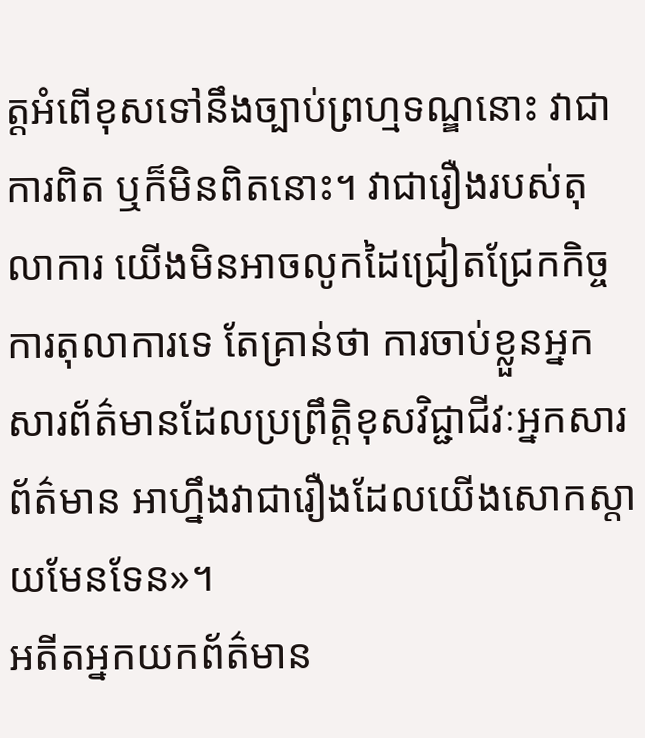ត្តអំពើខុសទៅនឹងច្បាប់ព្រហ្មទណ្ឌនោះ វាជាការពិត ឬក៏មិនពិតនោះ។ វាជារឿងរបស់តុលាការ យើងមិនអាចលូកដៃជ្រៀតជ្រែកកិច្ចការតុលាការទេ តែគ្រាន់ថា ការចាប់ខ្លួនអ្នកសារព័ត៌មានដែលប្រព្រឹត្តិខុសវិជ្ជាជីវៈអ្នកសារព័ត៌មាន អាហ្នឹងវាជារឿងដែលយើងសោកស្តាយមែនទែន»។
អតីតអ្នកយកព័ត៌មាន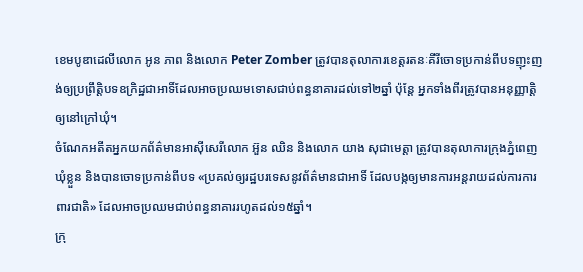ខេមបូឌាដេលីលោក អូន ភាព និងលោក Peter Zomber ត្រូវបានតុលាការខេត្តរតនៈគីរីចោទប្រកាន់ពីបទញុះញង់ឲ្យប្រព្រឹត្តិបទឧក្រិដ្ឋជាអាទិ៍ដែលអាចប្រឈមទោសជាប់ពន្ធនាគារដល់ទៅ២ឆ្នាំ ប៉ុន្តែ អ្នកទាំងពីរត្រូវបានអនុញ្ញាត្តិឲ្យនៅក្រៅឃុំ។
ចំណែកអតីតអ្នកយកព័ត៌មានអាស៊ីសេរីលោក អ៊ួន ឈិន និងលោក យាង សុជាមេត្តា ត្រូវបានតុលាការក្រុងភ្នំពេញឃុំខ្លួន និងបានចោទប្រកាន់ពីបទ «ប្រគល់ឲ្យរដ្ឋបរទេសនូវព័ត៌មានជាអាទិ៍ ដែលបង្កឲ្យមានការអន្តរាយដល់ការការពារជាតិ» ដែលអាចប្រឈមជាប់ពន្ធនាគាររហូតដល់១៥ឆ្នាំ។
ក្រុ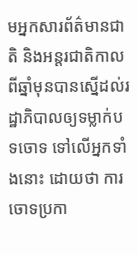មអ្នកសារព័ត៌មានជាតិ និងអន្តរជាតិកាលពីឆ្នាំមុនបានស្នើដល់រដ្ឋាភិបាលឲ្យទម្លាក់បទចោទ ទៅលើអ្នកទាំងនោះ ដោយថា ការចោទប្រកា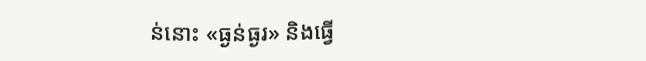ន់នោះ «ធ្ងន់ធ្ងរ» និងធ្វើ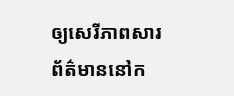ឲ្យសេរីភាពសារព័ត៌មាននៅក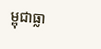ម្ពុជាធ្លា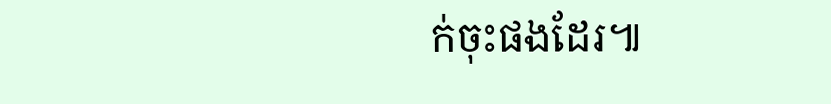ក់ចុះផងដែរ៕